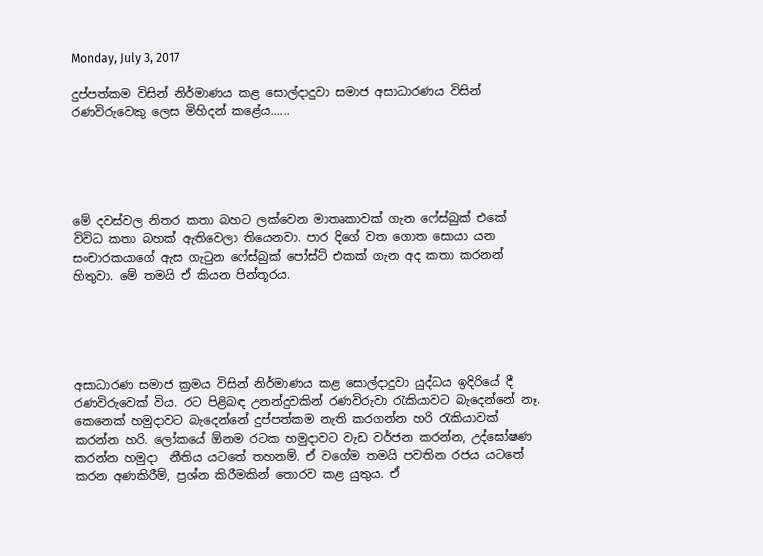Monday, July 3, 2017

දුප්පත්කම විසින් නිර්මාණය කළ සොල්දාදුවා සමාජ අසාධාරණය විසින් රණවිරුවෙකු ලෙස මිහිදන් කළේය......





මේ දවස්වල නිතර කතා බහට ලක්වෙන මාතෘකාවක් ගැන ෆේස්බුක් එකේ විවිධ කතා බහක් ඇතිවෙලා තියෙනවා. පාර දිගේ වත ගොත සොයා යන සංචාරකයාගේ ඇස ගැටුන ෆේස්බුක් පෝස්ට් එකක් ගැන අද කතා කරනන් හිතුවා. මේ තමයි ඒ කියන පින්තූරය.





අසාධාරණ සමාජ ක්‍රමය විසින් නිර්මාණය කළ සොල්දාදුවා යුද්ධය ඉදිරියේ දී රණවිරුවෙක් විය. රට පිළිබඳ උනන්දුවකින් රණවිරුවා රැකියාවට බැදෙන්නේ නෑ. කෙනෙක් හමුදාවට බැදෙන්නේ දුප්පත්කම නැති කරගන්න හරි රැකියාවක් කරන්න හරි. ලෝකයේ ඕනම රටක හමුදාවට වැඩ වර්ජන කරන්න, උද්ඝෝෂණ කරන්න හමුදා  නීතිය යටතේ තහනම්. ඒ වගේම තමයි පවතින රජය යටතේ කරන අණකිරීම්, ප්‍රශ්න කිරීමකින් තොරව කළ යුතුය. ඒ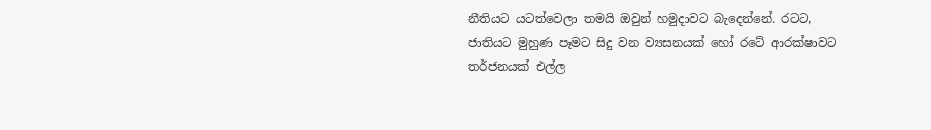නීතියට යටත්වෙලා තමයි ඔවුන් හමුදාවට බැදෙන්නේ. රටට, ජාතියට මුහුණ පෑමට සිදු වන ව්‍යසනයක් හෝ රටේ ආරක්ෂාවට තර්ජනයක් එල්ල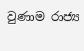වුණාම රාජ්‍ය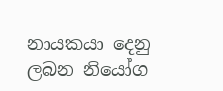නායකයා දෙනු ලබන නියෝග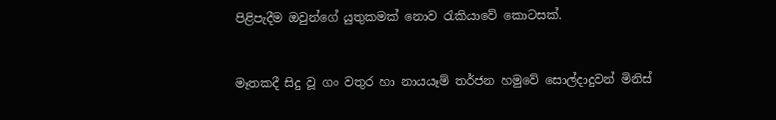පිළිපැදීම ඔවුන්ගේ යුතුකමක් නොව රැකියාවේ කොටසක්.


මෑතකදී සිදු වූ ගං වතුර හා නායයෑම් තර්ජන හමුවේ සොල්දාදුවන් මිනිස්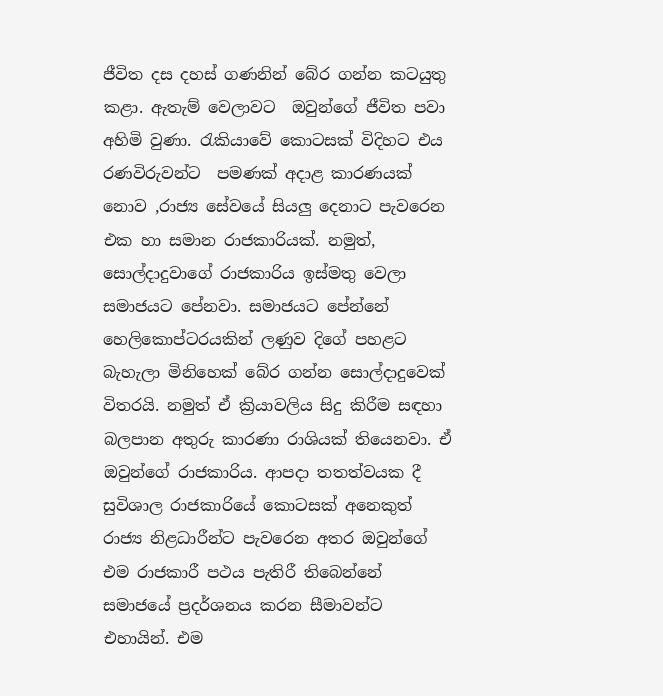ජීවිත දස දහස් ගණනින් බේර ගන්න කටයුතු කළා. ඇතැම් වෙලාවට  ඔවුන්ගේ ජීවිත පවා අහිමි වුණා. රැකියාවේ කොටසක් විදිහට එය රණවිරුවන්ට  පමණක් අදාළ කාරණයක් නොව ,රාජ්‍ය සේවයේ සියලු දෙනාට පැවරෙන එක හා සමාන රාජකාරියක්. නමුත්, සොල්දාදුවාගේ රාජකාරිය ඉස්මතු වෙලා සමාජයට පේනවා. සමාජයට පේන්නේ හෙලිකොප්ටරයකින් ලණුව දිගේ පහළට බැහැලා මිනිහෙක් බේර ගන්න සොල්දාදුවෙක් විතරයි. නමුත් ඒ ක්‍රියාවලිය සිදු කිරීම සඳහා බලපාන අතුරු කාරණා රාශියක් තියෙනවා. ඒ ඔවුන්ගේ රාජකාරිය. ආපදා තතත්වයක දී සුවිශාල රාජකාරියේ කොටසක් අනෙකුත් රාජ්‍ය නිළධාරීන්ට පැවරෙන අතර ඔවුන්ගේ එම රාජකාරී පථය පැතිරී තිබෙන්නේ සමාජයේ ප්‍රදර්ශනය කරන සීමාවන්ට එහායින්. එම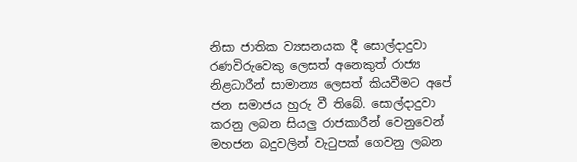නිසා ජාතික ව්‍යසනයක දී සොල්දාදුවා රණවිරුවෙකු ලෙසත් අනෙකුත් රාජ්‍ය නිළධාරීන් සාමාන්‍ය ලෙසත් කියවීමට අපේ ජන සමාජය හුරු වී තිබේ. සොල්දාදුවා කරනු ලබන සියලු රාජකාරීන් වෙනුවෙන් මහජන බදුවලින් වැටුපක් ගෙවනු ලබන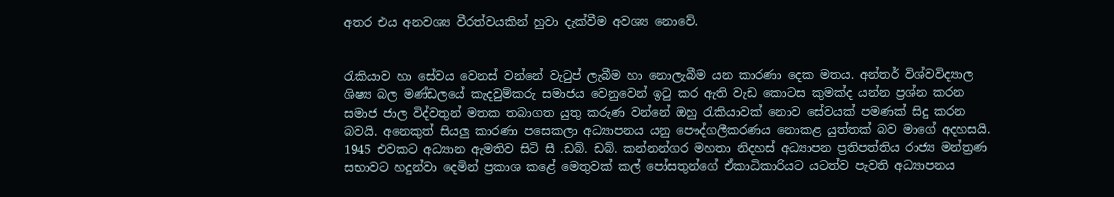අතර එය අනවශ්‍ය වීරත්වයකින් හුවා දැක්වීම අවශ්‍ය නොවේ.


රැකියාව හා සේවය වෙනස් වන්නේ වැටුප් ලැබීම හා නොලැබීම යන කාරණා දෙක මතය. අන්තර් විශ්වවිද්‍යාල ශිෂ්‍ය බල මණ්ඩලයේ කැදවුම්කරු සමාජය වෙනුවෙන් ඉටු කර ඇති වැඩ කොටස කුමක්ද යන්න ප්‍රශ්න කරන සමාජ ජාල විද්වතුන් මතක තබාගත යුතු කරුණ වන්නේ ඔහු රැකියාවක් නොව සේවයක් පමණක් සිදු කරන බවයි. අනෙකුත් සියලු කාරණා පසෙකලා අධ්‍යාපනය යනු පෞද්ගලීකරණය නොකළ යුත්තක් බව මාගේ අදහසයි. 1945 එවකට අධ්‍යාන ඇමතිව සිටි සී .ඩබ්. ඩබ්. කන්නන්ගර මහතා නිදහස් අධ්‍යාපන ප්‍රතිපත්තිය රාජ්‍ය මන්ත්‍රණ සභාවට හදුන්වා දෙමින් ප්‍රකාශ කළේ මෙතුවක් කල් පෝසතුන්ගේ ඒකාධිකාරියට යටත්ව පැවති අධ්‍යාපනය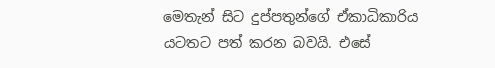මෙතැන් සිට දුප්පතුන්ගේ ඒකාධිකාරිය යටතට පත් කරන බවයි. එසේ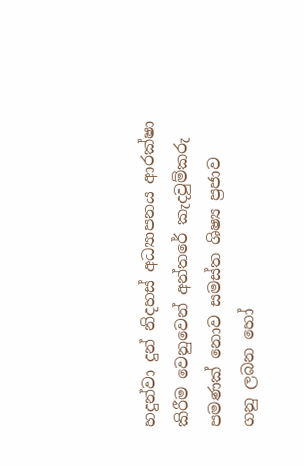හදුන්වා දුන් නිදහස් අධ්‍යාපනය ආරක්ෂා කිරීම වෙනුවෙන් අන්තරේ කැදවුම්කරු පමණක් නොව සමස්ත ශිෂ්‍ය ප්‍රජාව ගනු ලබන හෝ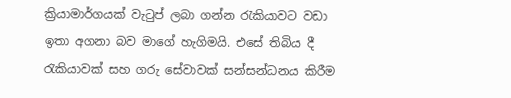ක්‍රියාමාර්ගයක් වැටුප් ලබා ගන්න රැකියාවට වඩා ඉතා අගනා බව මාගේ හැගිමයි. එසේ තිබිය දී රැකියාවක් සහ ගරු සේවාවක් සන්සන්ධනය කිරීම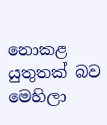නොකළ යුතුතක් බව මෙහිලා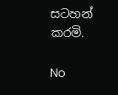සටහන් කරමි.

No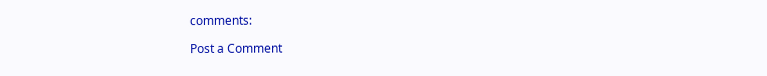comments:

Post a Comment